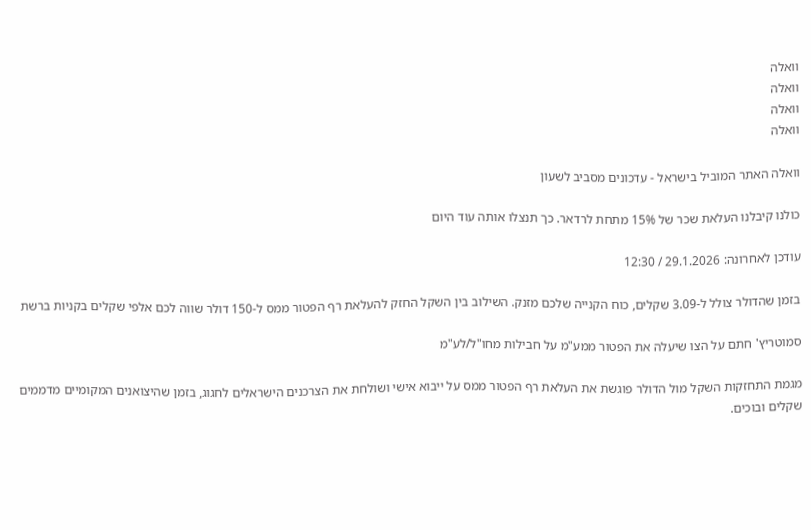וואלה
וואלה
וואלה
וואלה

וואלה האתר המוביל בישראל - עדכונים מסביב לשעון

כולנו קיבלנו העלאת שכר של 15% מתחת לרדאר. כך תנצלו אותה עוד היום

עודכן לאחרונה: 29.1.2026 / 12:30

בזמן שהדולר צולל ל-3.09 שקלים, כוח הקנייה שלכם מזנק. השילוב בין השקל החזק להעלאת רף הפטור ממס ל-150 דולר שווה לכם אלפי שקלים בקניות ברשת

סמוטריץ' חתם על הצו שיעלה את הפטור ממע"מ על חבילות מחו"ל/לע"מ

מגמת התחזקות השקל מול הדולר פוגשת את העלאת רף הפטור ממס על ייבוא אישי ושולחת את הצרכנים הישראלים לחגוג, בזמן שהיצואנים המקומיים מדממים שקלים ובוכים.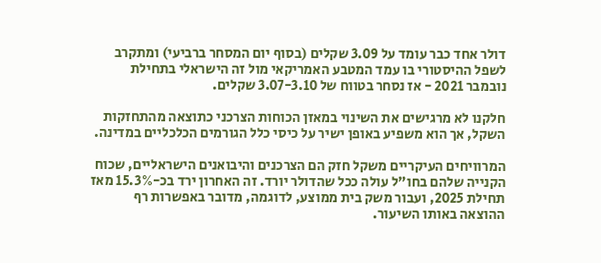דולר אחד כבר עומד על 3.09 שקלים (בסוף יום המסחר ברביעי) ומתקרב לשפל ההיסטורי בו עמד המטבע האמריקאי מול זה הישראלי בתחילת נובמבר 2021 - אז נסחר בטווח של 3.07-3.10 שקלים.

חלקנו לא מרגישים את השינוי במאזן הכוחות הצרכני כתוצאה מהתחזקות השקל, אך הוא משפיע באופן ישיר על כיסי כלל הגורמים הכלכליים במדינה.

המרוויחים העיקריים משקל חזק הם הצרכנים והיבואנים הישראליים, שכוח הקנייה שלהם בחו"ל עולה ככל שהדולר יורד. זה האחרון ירד בכ-15.3% מאז תחילת 2025, ועבור משק בית ממוצע, לדוגמה, מדובר באפשרות רף ההוצאה באותו השיעור.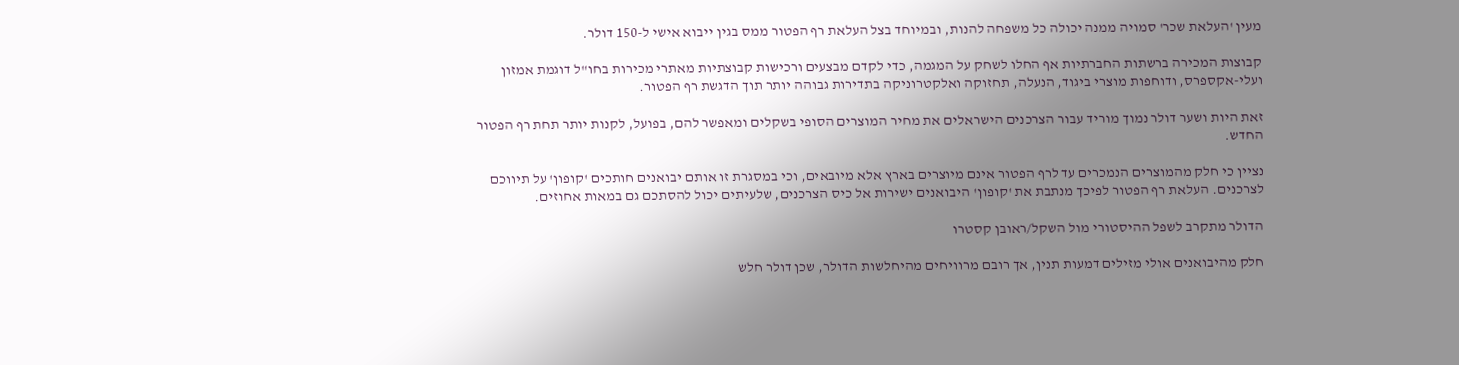מעין 'העלאת שכר' סמויה ממנה יכולה כל משפחה להנות, ובמיוחד בצל העלאת רף הפטור ממס בגין ייבוא אישי ל-150 דולר.

קבוצות המכירה ברשתות החברתיות אף החלו לשחק על המגמה, כדי לקדם מבצעים ורכישות קבוצתיות מאתרי מכירות בחו"ל דוגמת אמזון ועלי-אקספרס, ודוחפות מוצרי ביגוד, הנעלה, תחזוקה ואלקטרוניקה בתדירות גבוהה יותר תוך הדגשת רף הפטור.

זאת היות ושער דולר נמוך מוריד עבור הצרכנים הישראלים את מחיר המוצרים הסופי בשקלים ומאפשר להם, בפועל, לקנות יותר תחת רף הפטור החדש.

נציין כי חלק מהמוצרים הנמכרים עד לרף הפטור אינם מיוצרים בארץ אלא מיובאים, וכי במסגרת זו אותם יבואנים חותכים 'קופון' על תיווכם לצרכנים. העלאת רף הפטור לפיכך מנתבת את 'קופון' היבואנים ישירות אל כיס הצרכנים, שלעיתים יכול להסתכם גם במאות אחוזים.

הדולר מתקרב לשפל ההיסטורי מול השקל/ראובן קסטרו

חלק מהיבואנים אולי מזילים דמעות תנין, אך רובם מרוויחים מהיחלשות הדולר, שכן דולר חלש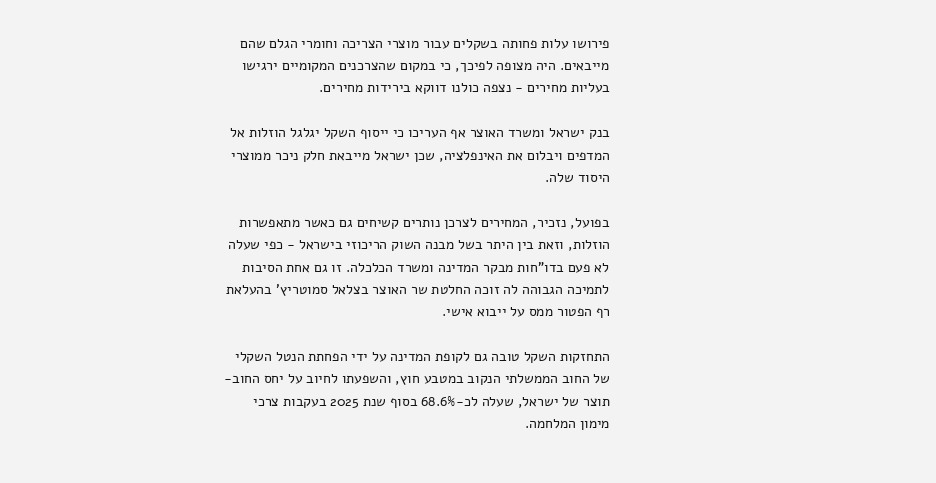פירושו עלות פחותה בשקלים עבור מוצרי הצריכה וחומרי הגלם שהם מייבאים. היה מצופה לפיכך, כי במקום שהצרכנים המקומיים ירגישו בעליות מחירים - נצפה כולנו דווקא בירידות מחירים.

בנק ישראל ומשרד האוצר אף העריכו כי ייסוף השקל יגלגל הוזלות אל המדפים ויבלום את האינפלציה, שכן ישראל מייבאת חלק ניכר ממוצרי היסוד שלה.

בפועל, נזכיר, המחירים לצרכן נותרים קשיחים גם כאשר מתאפשרות הוזלות, וזאת בין היתר בשל מבנה השוק הריכוזי בישראל - כפי שעלה לא פעם בדו"חות מבקר המדינה ומשרד הכלכלה. זו גם אחת הסיבות לתמיכה הגבוהה לה זוכה החלטת שר האוצר בצלאל סמוטריץ' בהעלאת רף הפטור ממס על ייבוא אישי.

התחזקות השקל טובה גם לקופת המדינה על ידי הפחתת הנטל השקלי של החוב הממשלתי הנקוב במטבע חוץ, והשפעתו לחיוב על יחס החוב-תוצר של ישראל, שעלה לכ-68.6% בסוף שנת 2025 בעקבות צרכי מימון המלחמה.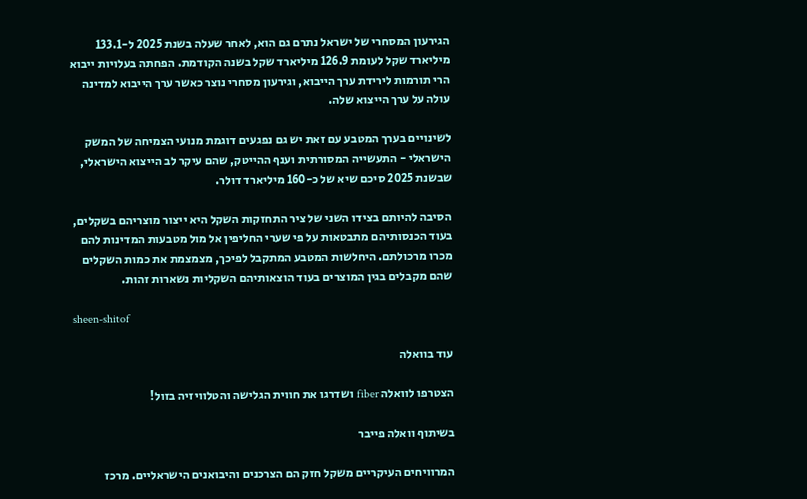הגירעון המסחרי של ישראל נתרם גם הוא, לאחר שעלה בשנת 2025 ל-133.1 מיליארד שקל לעומת 126.9 מיליארד שקל בשנה הקודמת. הפחתה בעלויות ייבוא הרי תורמות לירידת ערך הייבוא, וגירעון מסחרי נוצר כאשר ערך הייבוא למדינה עולה על ערך הייצוא שלה.

לשינויים בערך המטבע עם זאת יש גם נפגעים דוגמת מנועי הצמיחה של המשק הישראלי - התעשייה המסורתית וענף ההייטק, שהם עיקר לב הייצוא הישראלי, שבשנת 2025 סיכם שיא של כ-160 מיליארד דולר.

הסיבה להיותם בצידו השני של ציר התחזקות השקל היא ייצור מוצריהם בשקלים, בעוד הכנסותיהם מתבטאות על פי שערי החליפין אל מול מטבעות המדינות להם מכרו מרכולתם. היחלשות המטבע המתקבל לפיכך, מצמצמת את כמות השקלים שהם מקבלים בגין המוצרים בעוד הוצאותיהם השקליות נשארות זהות.

sheen-shitof

עוד בוואלה

הצטרפו לוואלה fiber ושדרגו את חווית הגלישה והטלוויזיה בזול!

בשיתוף וואלה פייבר

המרוויחים העיקריים משקל חזק הם הצרכנים והיבואנים הישראליים. מרכז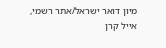מיון דואר ישראל/אתר רשמי, אייל קרן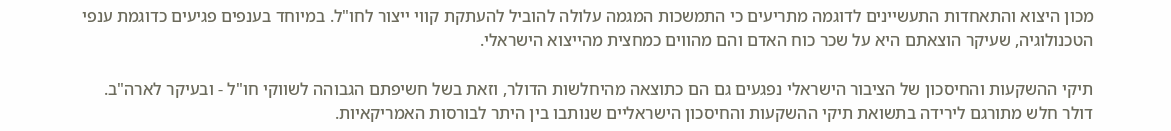מכון היצוא והתאחדות התעשיינים לדוגמה מתריעים כי התמשכות המגמה עלולה להוביל להעתקת קווי ייצור לחו"ל. במיוחד בענפים פגיעים כדוגמת ענפי הטכנולוגיה, שעיקר הוצאתם היא על שכר כוח האדם והם מהווים כמחצית מהייצוא הישראלי.

תיקי ההשקעות והחיסכון של הציבור הישראלי נפגעים גם הם כתוצאה מהיחלשות הדולר, וזאת בשל חשיפתם הגבוהה לשווקי חו"ל - ובעיקר לארה"ב. דולר חלש מתורגם לירידה בתשואת תיקי ההשקעות והחיסכון הישראליים שנותבו בין היתר לבורסות האמריקאיות.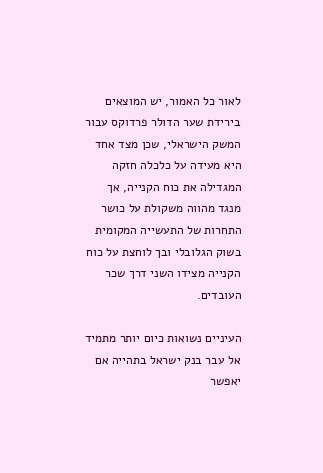לאור כל האמור, יש המוצאים בירידת שער הדולר פרדוקס עבור המשק הישראלי, שכן מצד אחד היא מעידה על כלכלה חזקה המגדילה את כוח הקנייה, אך מנגד מהווה משקולת על כושר התחרות של התעשייה המקומית בשוק הגלובלי ובך לוחצת על כוח הקנייה מצידו השני דרך שכר העובדים.

העיניים נשואות כיום יותר מתמיד אל עבר בנק ישראל בתהייה אם יאפשר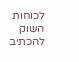לכוחות השוק להכתיב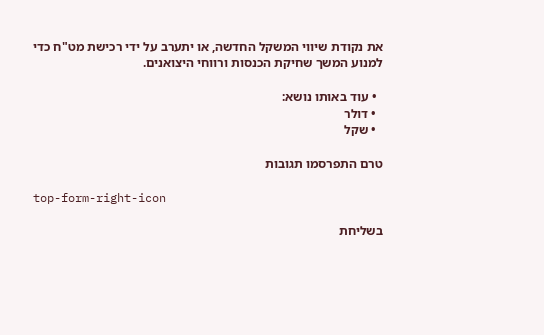את נקודת שיווי המשקל החדשה, או יתערב על ידי רכישת מט"ח כדי למנוע המשך שחיקת הכנסות ורווחי היצואנים.

  • עוד באותו נושא:
  • דולר
  • שקל

טרם התפרסמו תגובות

top-form-right-icon

בשליחת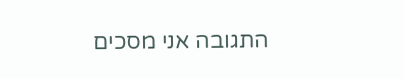התגובה אני מסכים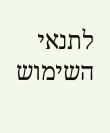לתנאי השימוש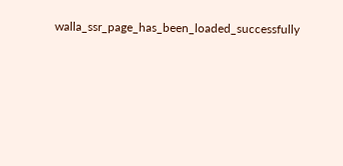walla_ssr_page_has_been_loaded_successfully